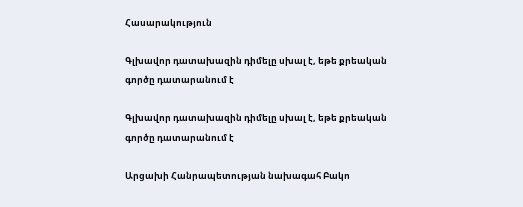Հասարակություն

Գլխավոր դատախազին դիմելը սխալ է, եթե քրեական  գործը դատարանում է

Գլխավոր դատախազին դիմելը սխալ է, եթե քրեական  գործը դատարանում է

Արցախի Հանրապետության նախագահ Բակո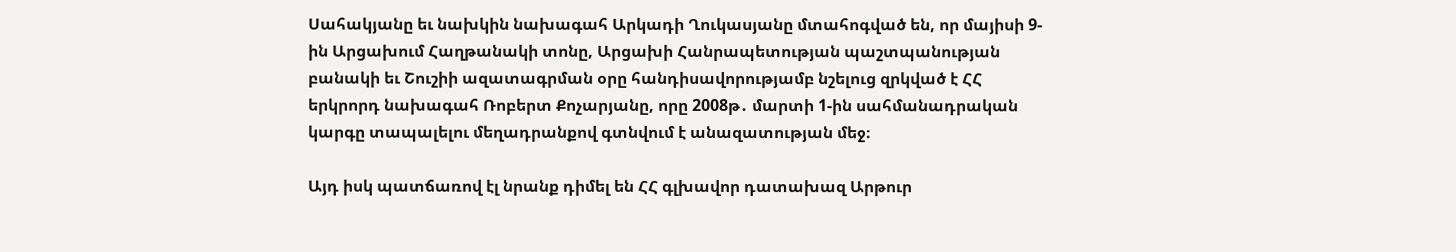Սահակյանը եւ նախկին նախագահ Արկադի Ղուկասյանը մտահոգված են, որ մայիսի 9-ին Արցախում Հաղթանակի տոնը, Արցախի Հանրապետության պաշտպանության բանակի եւ Շուշիի ազատագրման օրը հանդիսավորությամբ նշելուց զրկված է ՀՀ երկրորդ նախագահ Ռոբերտ Քոչարյանը, որը 2008թ․ մարտի 1-ին սահմանադրական կարգը տապալելու մեղադրանքով գտնվում է անազատության մեջ։

Այդ իսկ պատճառով էլ նրանք դիմել են ՀՀ գլխավոր դատախազ Արթուր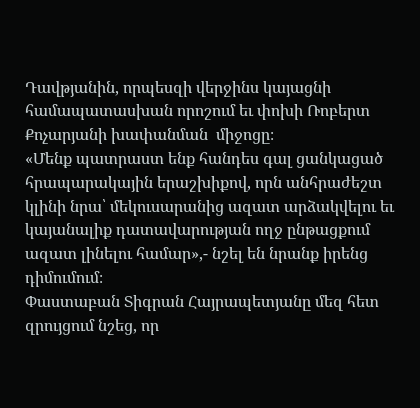Դավթյանին, որպեսզի վերջինս կայացնի համապատասխան որոշում եւ փոխի Ռոբերտ Քոչարյանի խափանման  միջոցը։
«Մենք պատրաստ ենք հանդես գալ ցանկացած հրապարակային երաշխիքով, որն անհրաժեշտ կլինի նրա՝ մեկուսարանից ազատ արձակվելու եւ կայանալիք դատավարության ողջ ընթացքում ազատ լինելու համար»,- նշել են նրանք իրենց դիմումում։
Փաստաբան Տիգրան Հայրապետյանը մեզ հետ զրույցում նշեց, որ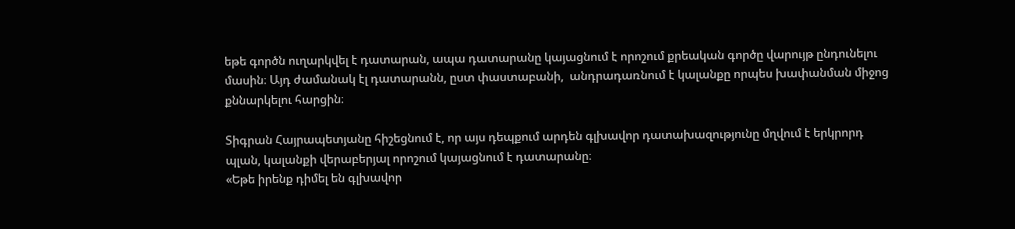եթե գործն ուղարկվել է դատարան, ապա դատարանը կայացնում է որոշում քրեական գործը վարույթ ընդունելու մասին։ Այդ ժամանակ էլ դատարանն, ըստ փաստաբանի,  անդրադառնում է կալանքը որպես խափանման միջոց քննարկելու հարցին։

Տիգրան Հայրապետյանը հիշեցնում է, որ այս դեպքում արդեն գլխավոր դատախազությունը մղվում է երկրորդ պլան, կալանքի վերաբերյալ որոշում կայացնում է դատարանը։
«Եթե իրենք դիմել են գլխավոր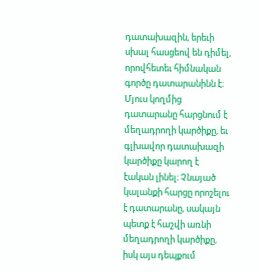դատախազին, երեւի սխալ հասցեով են դիմել, որովհետեւ հիմնական գործը դատարանինն է։ Մյուս կողմից դատարանը հարցնում է մեղադրողի կարծիքը, եւ գլխավոր դատախազի կարծիքը կարող է էական լինել։ Չնայած կալանքի հարցը որոշելու է դատարանը, սակայն պետք է հաշվի առնի մեղադրողի կարծիքը, իսկ այս դեպքում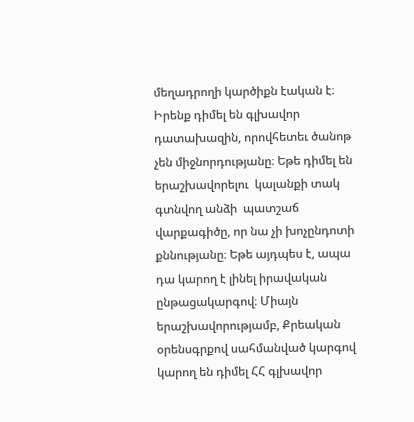մեղադրողի կարծիքն էական է։ Իրենք դիմել են գլխավոր դատախազին, որովհետեւ ծանոթ չեն միջնորդությանը։ Եթե դիմել են  երաշխավորելու  կալանքի տակ գտնվող անձի  պատշաճ վարքագիծը, որ նա չի խոչընդոտի քննությանը։ Եթե այդպես է, ապա դա կարող է լինել իրավական ընթացակարգով։ Միայն երաշխավորությամբ, Քրեական օրենսգրքով սահմանված կարգով կարող են դիմել ՀՀ գլխավոր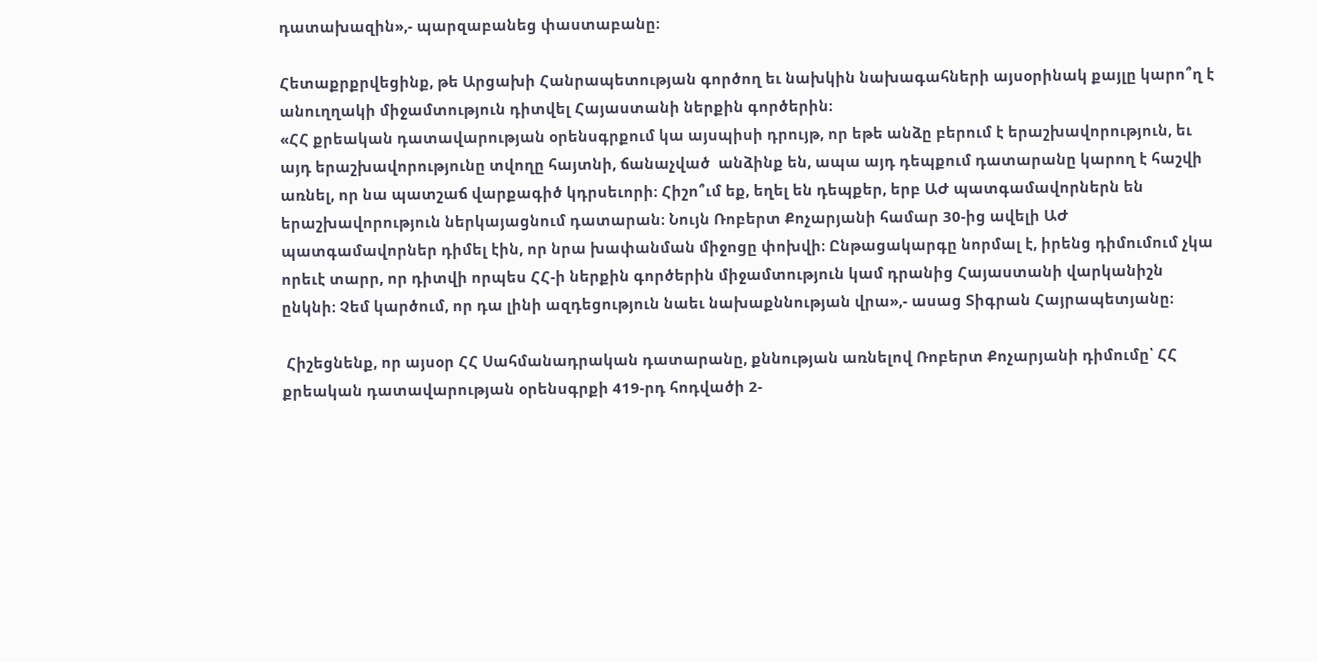դատախազին»,- պարզաբանեց փաստաբանը։

Հետաքրքրվեցինք, թե Արցախի Հանրապետության գործող եւ նախկին նախագահների այսօրինակ քայլը կարո՞ղ է անուղղակի միջամտություն դիտվել Հայաստանի ներքին գործերին։
«ՀՀ քրեական դատավարության օրենսգրքում կա այսպիսի դրույթ, որ եթե անձը բերում է երաշխավորություն, եւ այդ երաշխավորությունը տվողը հայտնի, ճանաչված  անձինք են, ապա այդ դեպքում դատարանը կարող է հաշվի առնել, որ նա պատշաճ վարքագիծ կդրսեւորի։ Հիշո՞ւմ եք, եղել են դեպքեր, երբ ԱԺ պատգամավորներն են երաշխավորություն ներկայացնում դատարան։ Նույն Ռոբերտ Քոչարյանի համար 30-ից ավելի ԱԺ պատգամավորներ դիմել էին, որ նրա խափանման միջոցը փոխվի։ Ընթացակարգը նորմալ է, իրենց դիմումում չկա որեւէ տարր, որ դիտվի որպես ՀՀ-ի ներքին գործերին միջամտություն կամ դրանից Հայաստանի վարկանիշն ընկնի։ Չեմ կարծում, որ դա լինի ազդեցություն նաեւ նախաքննության վրա»,- ասաց Տիգրան Հայրապետյանը։

 Հիշեցնենք, որ այսօր ՀՀ Սահմանադրական դատարանը, քննության առնելով Ռոբերտ Քոչարյանի դիմումը՝ ՀՀ քրեական դատավարության օրենսգրքի 419-րդ հոդվածի 2-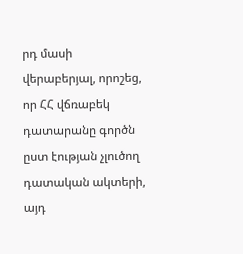րդ մասի վերաբերյալ, որոշեց, որ ՀՀ վճռաբեկ դատարանը գործն  ըստ էության չլուծող դատական ակտերի, այդ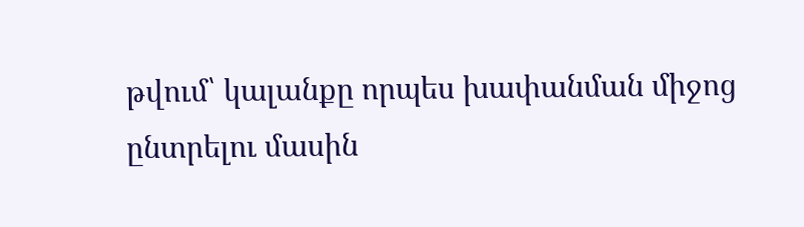թվում՝ կալանքը որպես խափանման միջոց ընտրելու մասին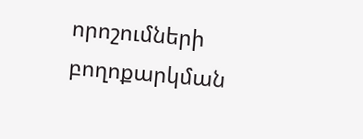որոշումների բողոքարկման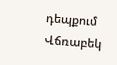դեպքում Վճռաբեկ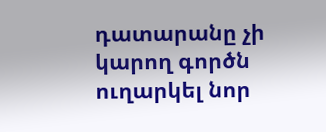դատարանը չի կարող գործն ուղարկել նոր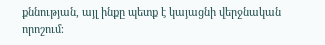քննության, այլ ինքը պետք է կայացնի վերջնական որոշում։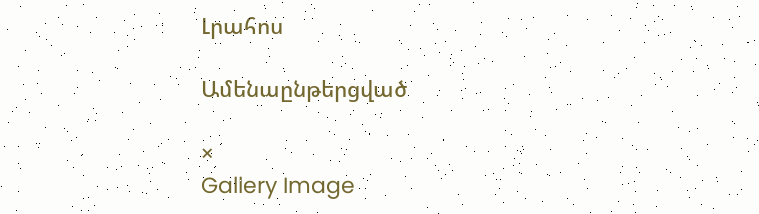Լրահոս

Ամենաընթերցված

×
Gallery Image